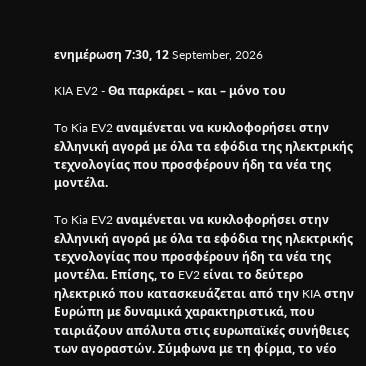ενημέρωση 7:30, 12 September, 2026

KIA EV2 - Θα παρκάρει – και – μόνο του

To Kia EV2 αναμένεται να κυκλοφορήσει στην ελληνική αγορά με όλα τα εφόδια της ηλεκτρικής τεχνολογίας που προσφέρουν ήδη τα νέα της μοντέλα.

To Kia EV2 αναμένεται να κυκλοφορήσει στην ελληνική αγορά με όλα τα εφόδια της ηλεκτρικής τεχνολογίας που προσφέρουν ήδη τα νέα της μοντέλα. Επίσης, το EV2 είναι το δεύτερο ηλεκτρικό που κατασκευάζεται από την KIA στην Ευρώπη με δυναμικά χαρακτηριστικά, που ταιριάζουν απόλυτα στις ευρωπαϊκές συνήθειες των αγοραστών. Σύμφωνα με τη φίρμα, το νέο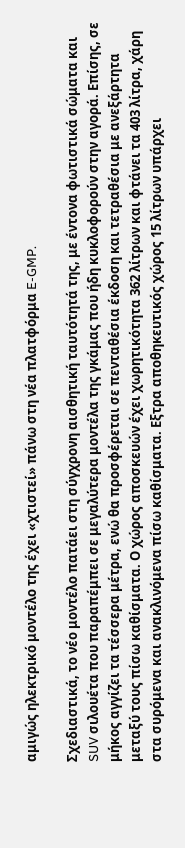αμιγώς ηλεκτρικό μοντέλο της έχει «χτιστεί» πάνω στη νέα πλατφόρμα E-GMP.

Σχεδιαστικά, το νέο μοντέλο πατάει στη σύγχρονη αισθητική ταυτότητά της, με έντονα φωτιστικά σώματα και SUV σιλουέτα που παραπέμπει σε μεγαλύτερα μοντέλα της γκάμας που ήδη κυκλοφορούν στην αγορά. Επίσης, σε μήκος αγγίζει τα τέσσερα μέτρα, ενώ θα προσφέρεται σε πενταθέσια έκδοση και τετραθέσια με ανεξάρτητα μεταξύ τους πίσω καθίσματα. Ο χώρος αποσκευών έχει χωρητικότητα 362 λίτρων και φτάνει τα 403 λίτρα, χάρη στα συρόμενα και ανακλινόμενα πίσω καθίσματα. Εξτρα αποθηκευτικός χώρος 15 λίτρων υπάρχει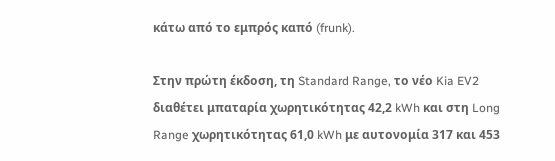κάτω από το εμπρός καπό (frunk).

Στην πρώτη έκδοση, τη Standard Range, το νέο Kia EV2 διαθέτει μπαταρία χωρητικότητας 42,2 kWh και στη Long Range χωρητικότητας 61,0 kWh με αυτονομία 317 και 453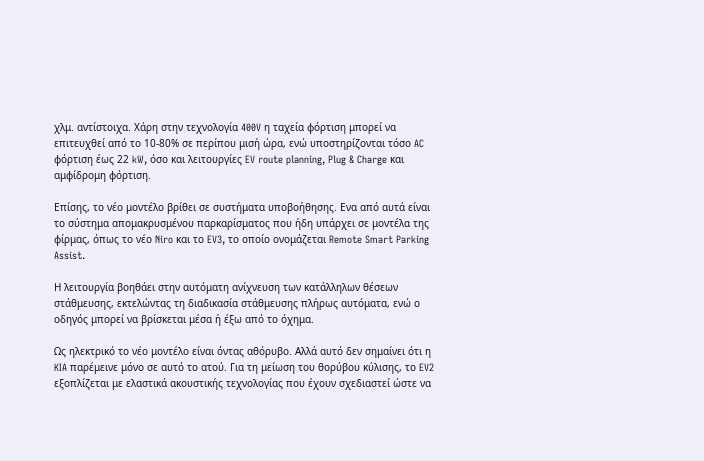χλμ. αντίστοιχα. Χάρη στην τεχνολογία 400V η ταχεία φόρτιση μπορεί να επιτευχθεί από το 10-80% σε περίπου μισή ώρα, ενώ υποστηρίζονται τόσο AC φόρτιση έως 22 kW, όσο και λειτουργίες EV route planning, Plug & Charge και αμφίδρομη φόρτιση.

Επίσης, το νέο μοντέλο βρίθει σε συστήματα υποβοήθησης. Ενα από αυτά είναι το σύστημα απομακρυσμένου παρκαρίσματος που ήδη υπάρχει σε μοντέλα της φίρμας, όπως το νέο Niro και το EV3, το οποίο ονομάζεται Remote Smart Parking Assist.

Η λειτουργία βοηθάει στην αυτόματη ανίχνευση των κατάλληλων θέσεων στάθμευσης, εκτελώντας τη διαδικασία στάθμευσης πλήρως αυτόματα, ενώ ο οδηγός μπορεί να βρίσκεται μέσα ή έξω από το όχημα.

Ως ηλεκτρικό το νέο μοντέλο είναι όντας αθόρυβο. Αλλά αυτό δεν σημαίνει ότι η KIA παρέμεινε μόνο σε αυτό το ατού. Για τη μείωση του θορύβου κύλισης, το EV2 εξοπλίζεται με ελαστικά ακουστικής τεχνολογίας που έχουν σχεδιαστεί ώστε να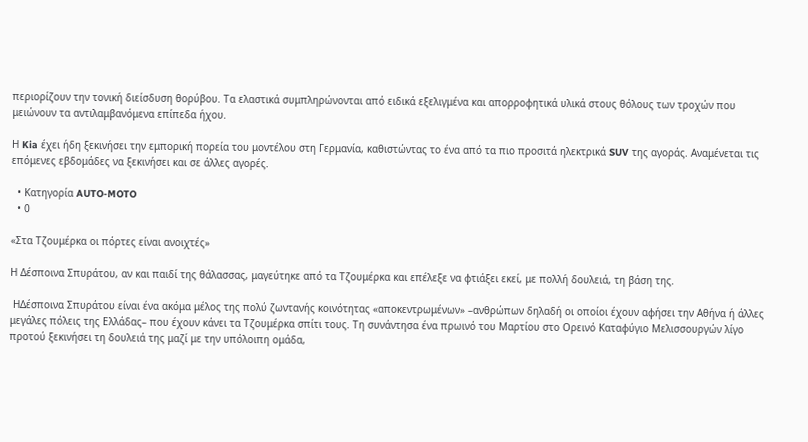περιορίζουν την τονική διείσδυση θορύβου. Τα ελαστικά συμπληρώνονται από ειδικά εξελιγμένα και απορροφητικά υλικά στους θόλους των τροχών που μειώνουν τα αντιλαμβανόμενα επίπεδα ήχου.

Η Kia έχει ήδη ξεκινήσει την εμπορική πορεία του μοντέλου στη Γερμανία, καθιστώντας το ένα από τα πιο προσιτά ηλεκτρικά SUV της αγοράς. Aναμένεται τις επόμενες εβδομάδες να ξεκινήσει και σε άλλες αγορές.

  • Κατηγορία AUTO-MOTO
  • 0

«Στα Τζουμέρκα οι πόρτες είναι ανοιχτές»

Η Δέσποινα Σπυράτου, αν και παιδί της θάλασσας, μαγεύτηκε από τα Τζουμέρκα και επέλεξε να φτιάξει εκεί, με πολλή δουλειά, τη βάση της.

 ΗΔέσποινα Σπυράτου είναι ένα ακόμα μέλος της πολύ ζωντανής κοινότητας «αποκεντρωμένων» –ανθρώπων δηλαδή οι οποίοι έχουν αφήσει την Αθήνα ή άλλες μεγάλες πόλεις της Ελλάδας– που έχουν κάνει τα Τζουμέρκα σπίτι τους. Τη συνάντησα ένα πρωινό του Μαρτίου στο Ορεινό Καταφύγιο Μελισσουργών λίγο πρoτού ξεκινήσει τη δουλειά της μαζί με την υπόλοιπη ομάδα,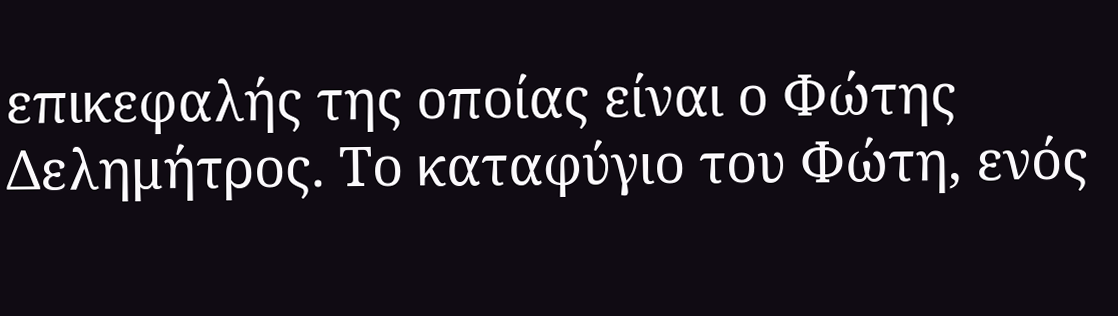επικεφαλής της οποίας είναι ο Φώτης Δελημήτρος. Το καταφύγιο του Φώτη, ενός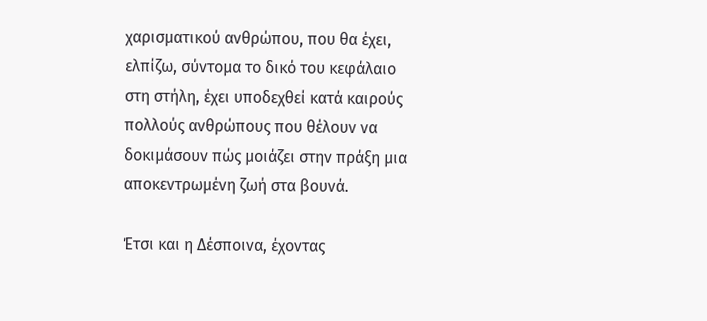χαρισματικού ανθρώπου, που θα έχει, ελπίζω, σύντομα το δικό του κεφάλαιο στη στήλη, έχει υποδεχθεί κατά καιρούς πολλούς ανθρώπους που θέλουν να δοκιμάσουν πώς μοιάζει στην πράξη μια αποκεντρωμένη ζωή στα βουνά.

Έτσι και η Δέσποινα, έχοντας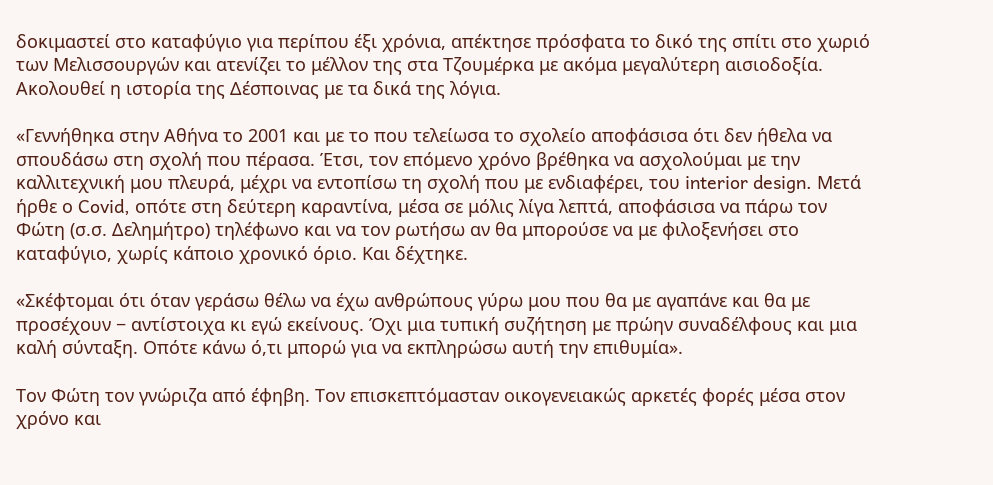δοκιμαστεί στο καταφύγιο για περίπου έξι χρόνια, απέκτησε πρόσφατα το δικό της σπίτι στο χωριό των Μελισσουργών και ατενίζει το μέλλον της στα Τζουμέρκα με ακόμα μεγαλύτερη αισιοδοξία. Ακολουθεί η ιστορία της Δέσποινας με τα δικά της λόγια.

«Γεννήθηκα στην Αθήνα το 2001 και με το που τελείωσα το σχολείο αποφάσισα ότι δεν ήθελα να σπουδάσω στη σχολή που πέρασα. Έτσι, τον επόμενο χρόνο βρέθηκα να ασχολούμαι με την καλλιτεχνική μου πλευρά, μέχρι να εντοπίσω τη σχολή που με ενδιαφέρει, του interior design. Μετά ήρθε ο Covid, οπότε στη δεύτερη καραντίνα, μέσα σε μόλις λίγα λεπτά, αποφάσισα να πάρω τον Φώτη (σ.σ. Δελημήτρο) τηλέφωνο και να τον ρωτήσω αν θα μπορούσε να με φιλοξενήσει στο καταφύγιο, χωρίς κάποιο χρονικό όριο. Και δέχτηκε.

«Σκέφτομαι ότι όταν γεράσω θέλω να έχω ανθρώπους γύρω μου που θα με αγαπάνε και θα με προσέχουν − αντίστοιχα κι εγώ εκείνους. Όχι μια τυπική συζήτηση με πρώην συναδέλφους και μια καλή σύνταξη. Οπότε κάνω ό,τι μπορώ για να εκπληρώσω αυτή την επιθυμία».

Τον Φώτη τον γνώριζα από έφηβη. Τον επισκεπτόμασταν οικογενειακώς αρκετές φορές μέσα στον χρόνο και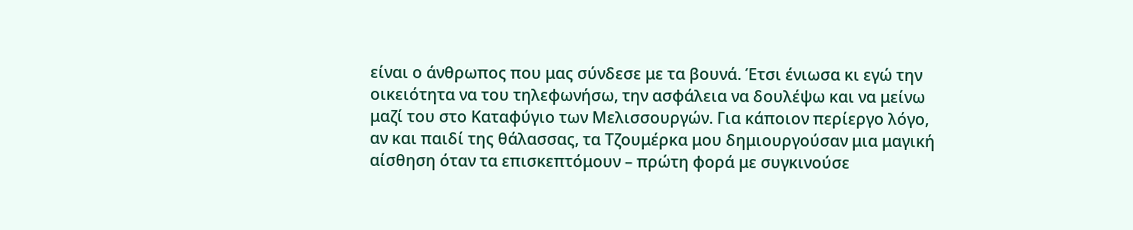είναι ο άνθρωπος που μας σύνδεσε με τα βουνά. Έτσι ένιωσα κι εγώ την οικειότητα να του τηλεφωνήσω, την ασφάλεια να δουλέψω και να μείνω μαζί του στο Καταφύγιο των Μελισσουργών. Για κάποιον περίεργο λόγο, αν και παιδί της θάλασσας, τα Τζουμέρκα μου δημιουργούσαν μια μαγική αίσθηση όταν τα επισκεπτόμουν – πρώτη φορά με συγκινούσε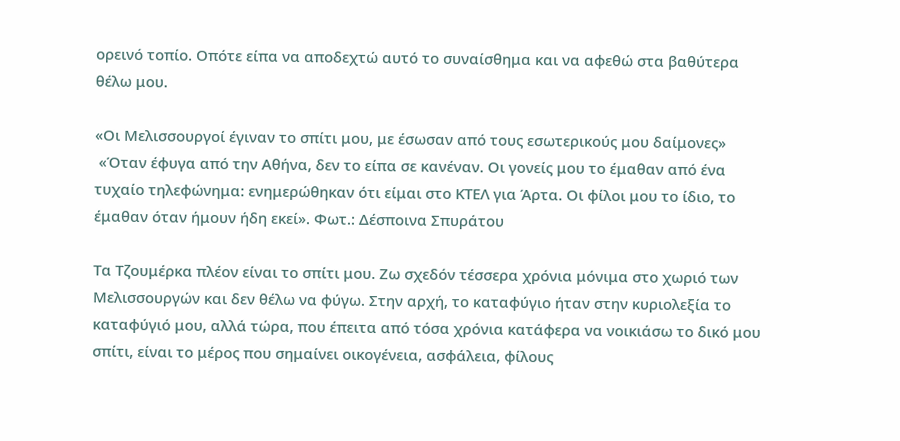ορεινό τοπίο. Οπότε είπα να αποδεχτώ αυτό το συναίσθημα και να αφεθώ στα βαθύτερα θέλω μου.

«Οι Μελισσουργοί έγιναν το σπίτι μου, με έσωσαν από τους εσωτερικούς μου δαίμονες»
 «Όταν έφυγα από την Αθήνα, δεν το είπα σε κανέναν. Οι γονείς μου το έμαθαν από ένα τυχαίο τηλεφώνημα: ενημερώθηκαν ότι είμαι στο ΚΤΕΛ για Άρτα. Οι φίλοι μου το ίδιο, το έμαθαν όταν ήμουν ήδη εκεί». Φωτ.: Δέσποινα Σπυράτου

Τα Τζουμέρκα πλέον είναι το σπίτι μου. Ζω σχεδόν τέσσερα χρόνια μόνιμα στο χωριό των Μελισσουργών και δεν θέλω να φύγω. Στην αρχή, το καταφύγιο ήταν στην κυριολεξία το καταφύγιό μου, αλλά τώρα, που έπειτα από τόσα χρόνια κατάφερα να νοικιάσω το δικό μου σπίτι, είναι το μέρος που σημαίνει οικογένεια, ασφάλεια, φίλους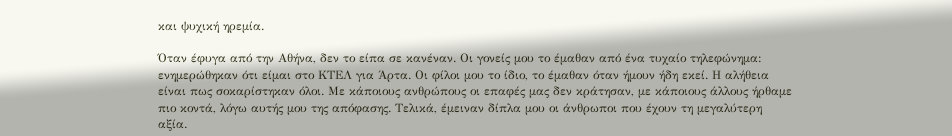και ψυχική ηρεμία.

Όταν έφυγα από την Αθήνα, δεν το είπα σε κανέναν. Οι γονείς μου το έμαθαν από ένα τυχαίο τηλεφώνημα: ενημερώθηκαν ότι είμαι στο ΚΤΕΛ για Άρτα. Οι φίλοι μου το ίδιο, το έμαθαν όταν ήμουν ήδη εκεί. Η αλήθεια είναι πως σοκαρίστηκαν όλοι. Με κάποιους ανθρώπους οι επαφές μας δεν κράτησαν, με κάποιους άλλους ήρθαμε πιο κοντά, λόγω αυτής μου της απόφασης. Τελικά, έμειναν δίπλα μου οι άνθρωποι που έχουν τη μεγαλύτερη αξία.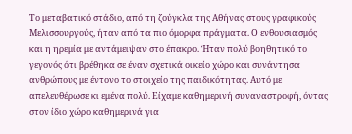Το μεταβατικό στάδιο, από τη ζούγκλα της Αθήνας στους γραφικούς Μελισσουργούς, ήταν από τα πιο όμορφα πράγματα. Ο ενθουσιασμός και η ηρεμία με αντάμειψαν στο έπακρο. Ήταν πολύ βοηθητικό το γεγονός ότι βρέθηκα σε έναν σχετικά οικείο χώρο και συνάντησα ανθρώπους με έντονο το στοιχείο της παιδικότητας. Αυτό με απελευθέρωσε κι εμένα πολύ. Είχαμε καθημερινή συναναστροφή, όντας στον ίδιο χώρο καθημερινά για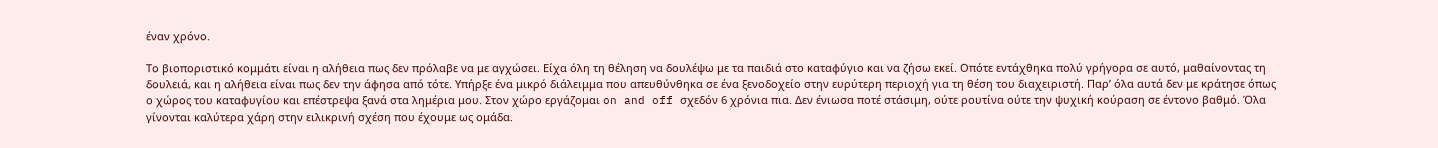έναν χρόνο.

Το βιοποριστικό κομμάτι είναι η αλήθεια πως δεν πρόλαβε να με αγχώσει. Είχα όλη τη θέληση να δουλέψω με τα παιδιά στο καταφύγιο και να ζήσω εκεί. Οπότε εντάχθηκα πολύ γρήγορα σε αυτό, μαθαίνοντας τη δουλειά, και η αλήθεια είναι πως δεν την άφησα από τότε. Υπήρξε ένα μικρό διάλειμμα που απευθύνθηκα σε ένα ξενοδοχείο στην ευρύτερη περιοχή για τη θέση του διαχειριστή. Παρ’ όλα αυτά δεν με κράτησε όπως ο χώρος του καταφυγίου και επέστρεψα ξανά στα λημέρια μου. Στον χώρο εργάζομαι on and off σχεδόν 6 χρόνια πια. Δεν ένιωσα ποτέ στάσιμη, ούτε ρουτίνα ούτε την ψυχική κούραση σε έντονο βαθμό. Όλα γίνονται καλύτερα χάρη στην ειλικρινή σχέση που έχουμε ως ομάδα.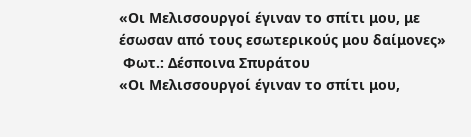«Οι Μελισσουργοί έγιναν το σπίτι μου, με έσωσαν από τους εσωτερικούς μου δαίμονες»
 Φωτ.: Δέσποινα Σπυράτου
«Οι Μελισσουργοί έγιναν το σπίτι μου,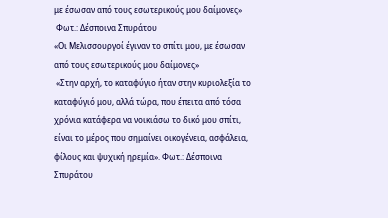με έσωσαν από τους εσωτερικούς μου δαίμονες»
 Φωτ.: Δέσποινα Σπυράτου
«Οι Μελισσουργοί έγιναν το σπίτι μου, με έσωσαν από τους εσωτερικούς μου δαίμονες»
 «Στην αρχή, το καταφύγιο ήταν στην κυριολεξία το καταφύγιό μου, αλλά τώρα, που έπειτα από τόσα χρόνια κατάφερα να νοικιάσω το δικό μου σπίτι, είναι το μέρος που σημαίνει οικογένεια, ασφάλεια, φίλους και ψυχική ηρεμία». Φωτ.: Δέσποινα Σπυράτου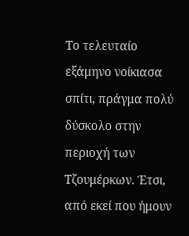Το τελευταίο εξάμηνο νοίκιασα σπίτι, πράγμα πολύ δύσκολο στην περιοχή των Τζουμέρκων. Έτσι, από εκεί που ήμουν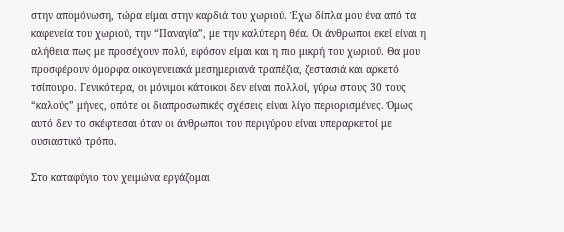στην απομόνωση, τώρα είμαι στην καρδιά του χωριού. Έχω δίπλα μου ένα από τα καφενεία του χωριού, την “Παναγία”, με την καλύτερη θέα. Οι άνθρωποι εκεί είναι η αλήθεια πως με προσέχουν πολύ, εφόσον είμαι και η πιο μικρή του χωριού. Θα μου προσφέρουν όμορφα οικογενειακά μεσημεριανά τραπέζια, ζεστασιά και αρκετό τσίπουρο. Γενικότερα, οι μόνιμοι κάτοικοι δεν είναι πολλοί, γύρω στους 30 τους “καλούς” μήνες, οπότε οι διαπροσωπικές σχέσεις είναι λίγο περιορισμένες. Όμως αυτό δεν το σκέφτεσαι όταν οι άνθρωποι του περιγύρου είναι υπεραρκετοί με ουσιαστικό τρόπο.

Στο καταφύγιο τον χειμώνα εργάζομαι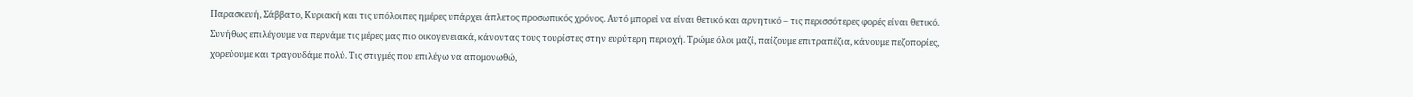Παρασκευή, Σάββατο, Κυριακή και τις υπόλοιπες ημέρες υπάρχει άπλετος προσωπικός χρόνος. Αυτό μπορεί να είναι θετικό και αρνητικό – τις περισσότερες φορές είναι θετικό. Συνήθως επιλέγουμε να περνάμε τις μέρες μας πιο οικογενειακά, κάνοντας τους τουρίστες στην ευρύτερη περιοχή. Τρώμε όλοι μαζί, παίζουμε επιτραπέζια, κάνουμε πεζοπορίες, χορεύουμε και τραγουδάμε πολύ. Τις στιγμές που επιλέγω να απομονωθώ,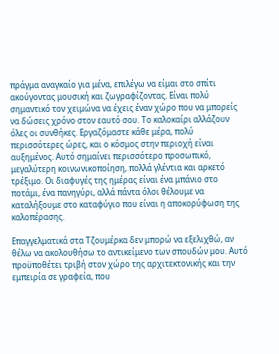πράγμα αναγκαίο για μένα, επιλέγω να είμαι στο σπίτι ακούγοντας μουσική και ζωγραφίζοντας. Είναι πολύ σημαντικό τον χειμώνα να έχεις έναν χώρο που να μπορείς να δώσεις χρόνο στον εαυτό σου. Το καλοκαίρι αλλάζουν όλες οι συνθήκες. Εργαζόμαστε κάθε μέρα, πολύ περισσότερες ώρες, και ο κόσμος στην περιοχή είναι αυξημένος. Αυτό σημαίνει περισσότερο προσωπικό, μεγαλύτερη κοινωνικοποίηση, πολλά γλέντια και αρκετό τρέξιμο. Οι διαφυγές της ημέρας είναι ένα μπάνιο στο ποτάμι, ένα πανηγύρι, αλλά πάντα όλοι θέλουμε να καταλήξουμε στο καταφύγιο που είναι η αποκορύφωση της καλοπέρασης.

Επαγγελματικά στα Τζουμέρκα δεν μπορώ να εξελιχθώ, αν θέλω να ακολουθήσω το αντικείμενο των σπουδών μου. Αυτό προϋποθέτει τριβή στον χώρο της αρχιτεκτονικής και την εμπειρία σε γραφεία, που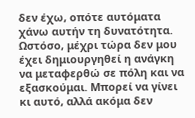δεν έχω, οπότε αυτόματα χάνω αυτήν τη δυνατότητα. Ωστόσο, μέχρι τώρα δεν μου έχει δημιουργηθεί η ανάγκη να μεταφερθώ σε πόλη και να εξασκούμαι. Μπορεί να γίνει κι αυτό, αλλά ακόμα δεν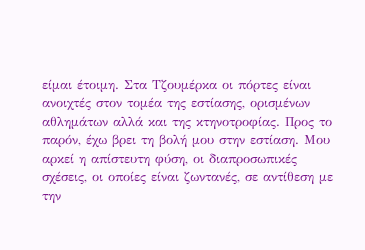είμαι έτοιμη. Στα Τζουμέρκα οι πόρτες είναι ανοιχτές στον τομέα της εστίασης, ορισμένων αθλημάτων αλλά και της κτηνοτροφίας. Προς το παρόν, έχω βρει τη βολή μου στην εστίαση. Μου αρκεί η απίστευτη φύση, οι διαπροσωπικές σχέσεις, οι οποίες είναι ζωντανές, σε αντίθεση με την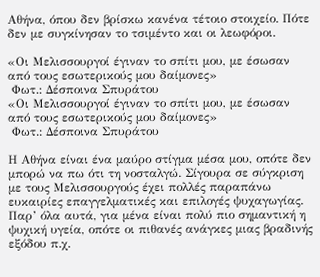Αθήνα, όπου δεν βρίσκω κανένα τέτοιο στοιχείο. Πότε δεν με συγκίνησαν το τσιμέντο και οι λεωφόροι.

«Οι Μελισσουργοί έγιναν το σπίτι μου, με έσωσαν από τους εσωτερικούς μου δαίμονες»
 Φωτ.: Δέσποινα Σπυράτου
«Οι Μελισσουργοί έγιναν το σπίτι μου, με έσωσαν από τους εσωτερικούς μου δαίμονες»
 Φωτ.: Δέσποινα Σπυράτου

Η Αθήνα είναι ένα μαύρο στίγμα μέσα μου, οπότε δεν μπορώ να πω ότι τη νοσταλγώ. Σίγουρα σε σύγκριση με τους Μελισσουργούς έχει πολλές παραπάνω ευκαιρίες επαγγελματικές και επιλογές ψυχαγωγίας. Παρ’ όλα αυτά, για μένα είναι πολύ πιο σημαντική η ψυχική υγεία, οπότε οι πιθανές ανάγκες μιας βραδινής εξόδου π.χ.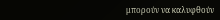μπορούν να καλυφθούν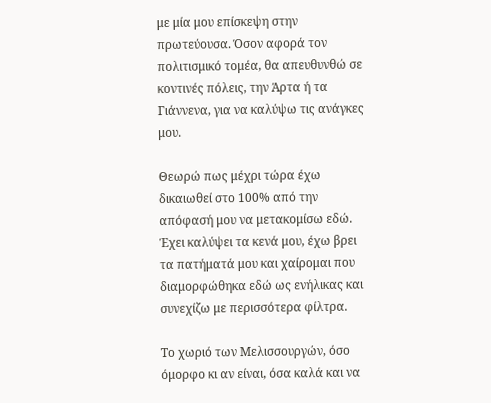με μία μου επίσκεψη στην πρωτεύουσα. Όσον αφορά τον πολιτισμικό τομέα, θα απευθυνθώ σε κοντινές πόλεις, την Άρτα ή τα Γιάννενα, για να καλύψω τις ανάγκες μου.

Θεωρώ πως μέχρι τώρα έχω δικαιωθεί στο 100% από την απόφασή μου να μετακομίσω εδώ. Έχει καλύψει τα κενά μου, έχω βρει τα πατήματά μου και χαίρομαι που διαμορφώθηκα εδώ ως ενήλικας και συνεχίζω με περισσότερα φίλτρα.

Το χωριό των Μελισσουργών, όσο όμορφο κι αν είναι, όσα καλά και να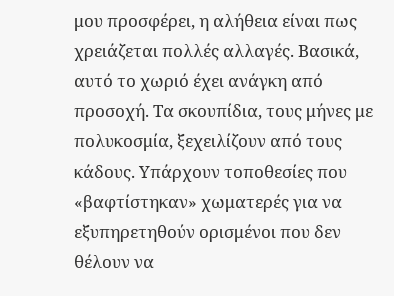μου προσφέρει, η αλήθεια είναι πως χρειάζεται πολλές αλλαγές. Βασικά, αυτό το χωριό έχει ανάγκη από προσοχή. Τα σκουπίδια, τους μήνες με πολυκοσμία, ξεχειλίζουν από τους κάδους. Υπάρχουν τοποθεσίες που «βαφτίστηκαν» χωματερές για να εξυπηρετηθούν ορισμένοι που δεν θέλουν να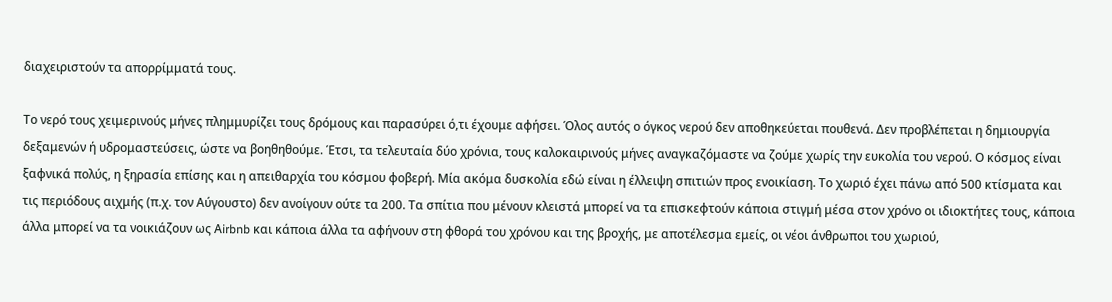διαχειριστούν τα απορρίμματά τους.

Το νερό τους χειμερινούς μήνες πλημμυρίζει τους δρόμους και παρασύρει ό,τι έχουμε αφήσει. Όλος αυτός ο όγκος νερού δεν αποθηκεύεται πουθενά. Δεν προβλέπεται η δημιουργία δεξαμενών ή υδρομαστεύσεις, ώστε να βοηθηθούμε. Έτσι, τα τελευταία δύο χρόνια, τους καλοκαιρινούς μήνες αναγκαζόμαστε να ζούμε χωρίς την ευκολία του νερού. Ο κόσμος είναι ξαφνικά πολύς, η ξηρασία επίσης και η απειθαρχία του κόσμου φοβερή. Μία ακόμα δυσκολία εδώ είναι η έλλειψη σπιτιών προς ενοικίαση. Το χωριό έχει πάνω από 500 κτίσματα και τις περιόδους αιχμής (π.χ. τον Αύγουστο) δεν ανοίγουν ούτε τα 200. Τα σπίτια που μένουν κλειστά μπορεί να τα επισκεφτούν κάποια στιγμή μέσα στον χρόνο οι ιδιοκτήτες τους, κάποια άλλα μπορεί να τα νοικιάζουν ως Αirbnb και κάποια άλλα τα αφήνουν στη φθορά του χρόνου και της βροχής, με αποτέλεσμα εμείς, οι νέοι άνθρωποι του χωριού,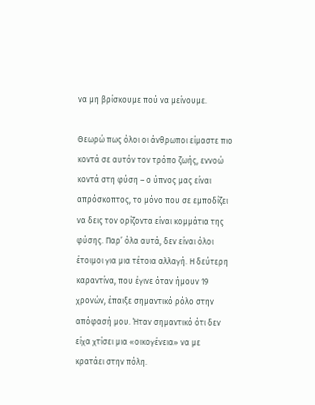να μη βρίσκουμε πού να μείνουμε.

Θεωρώ πως όλοι οι άνθρωποι είμαστε πιο κοντά σε αυτόν τον τρόπο ζωής, εννοώ κοντά στη φύση – ο ύπνος μας είναι απρόσκοπτος, το μόνο που σε εμποδίζει να δεις τον ορίζοντα είναι κομμάτια της φύσης. Παρ’ όλα αυτά, δεν είναι όλοι έτοιμοι για μια τέτοια αλλαγή. Η δεύτερη καραντίνα, που έγινε όταν ήμουν 19 χρονών, έπαιξε σημαντικό ρόλο στην απόφασή μου. Ήταν σημαντικό ότι δεν είχα χτίσει μια «οικογένεια» να με κρατάει στην πόλη.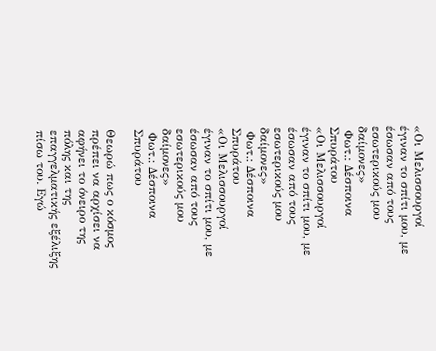«Οι Μελισσουργοί έγιναν το σπίτι μου, με έσωσαν από τους εσωτερικούς μου δαίμονες»
 Φωτ.: Δέσποινα Σπυράτου
«Οι Μελισσουργοί έγιναν το σπίτι μου, με έσωσαν από τους εσωτερικούς μου δαίμονες»
 Φωτ.: Δέσποινα Σπυράτου
«Οι Μελισσουργοί έγιναν το σπίτι μου, με έσωσαν από τους εσωτερικούς μου δαίμονες»
 Φωτ.: Δέσποινα Σπυράτου

Θεωρώ πως ο κόσμος πρέπει να αρχίσει να αφήνει το όνειρο της πόλης και της επαγγελματικής εξέλιξης πίσω του. Εγώ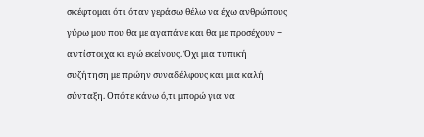σκέφτομαι ότι όταν γεράσω θέλω να έχω ανθρώπους γύρω μου που θα με αγαπάνε και θα με προσέχουν − αντίστοιχα κι εγώ εκείνους. Όχι μια τυπική συζήτηση με πρώην συναδέλφους και μια καλή σύνταξη. Οπότε κάνω ό,τι μπορώ για να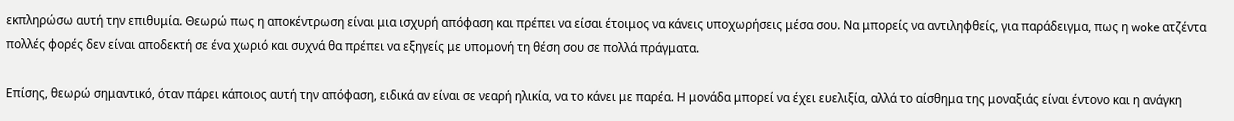εκπληρώσω αυτή την επιθυμία. Θεωρώ πως η αποκέντρωση είναι μια ισχυρή απόφαση και πρέπει να είσαι έτοιμος να κάνεις υποχωρήσεις μέσα σου. Να μπορείς να αντιληφθείς, για παράδειγμα, πως η woke ατζέντα πολλές φορές δεν είναι αποδεκτή σε ένα χωριό και συχνά θα πρέπει να εξηγείς με υπομονή τη θέση σου σε πολλά πράγματα.

Επίσης, θεωρώ σημαντικό, όταν πάρει κάποιος αυτή την απόφαση, ειδικά αν είναι σε νεαρή ηλικία, να το κάνει με παρέα. Η μονάδα μπορεί να έχει ευελιξία, αλλά το αίσθημα της μοναξιάς είναι έντονο και η ανάγκη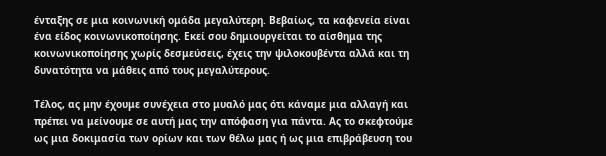ένταξης σε μια κοινωνική ομάδα μεγαλύτερη. Βεβαίως, τα καφενεία είναι ένα είδος κοινωνικοποίησης. Εκεί σου δημιουργείται το αίσθημα της κοινωνικοποίησης χωρίς δεσμεύσεις, έχεις την ψιλοκουβέντα αλλά και τη δυνατότητα να μάθεις από τους μεγαλύτερους.

Τέλος, ας μην έχουμε συνέχεια στο μυαλό μας ότι κάναμε μια αλλαγή και πρέπει να μείνουμε σε αυτή μας την απόφαση για πάντα. Ας το σκεφτούμε ως μια δοκιμασία των ορίων και των θέλω μας ή ως μια επιβράβευση του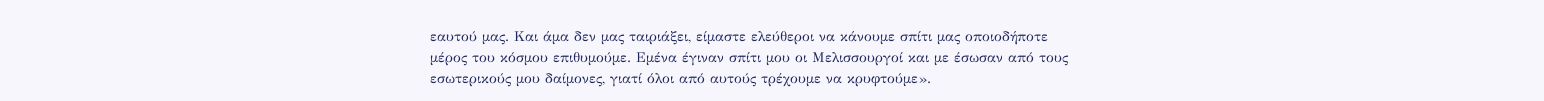εαυτού μας. Και άμα δεν μας ταιριάξει, είμαστε ελεύθεροι να κάνουμε σπίτι μας οποιοδήποτε μέρος του κόσμου επιθυμούμε. Εμένα έγιναν σπίτι μου οι Μελισσουργοί και με έσωσαν από τους εσωτερικούς μου δαίμονες, γιατί όλοι από αυτούς τρέχουμε να κρυφτούμε».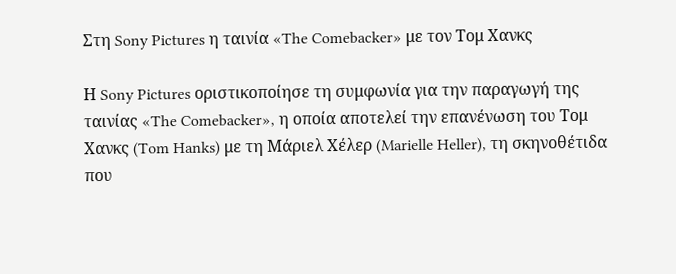Στη Sony Pictures η ταινία «The Comebacker» με τον Τομ Χανκς

Η Sony Pictures οριστικοποίησε τη συμφωνία για την παραγωγή της ταινίας «The Comebacker», η οποία αποτελεί την επανένωση του Τομ Χανκς (Tom Hanks) με τη Μάριελ Χέλερ (Marielle Heller), τη σκηνοθέτιδα που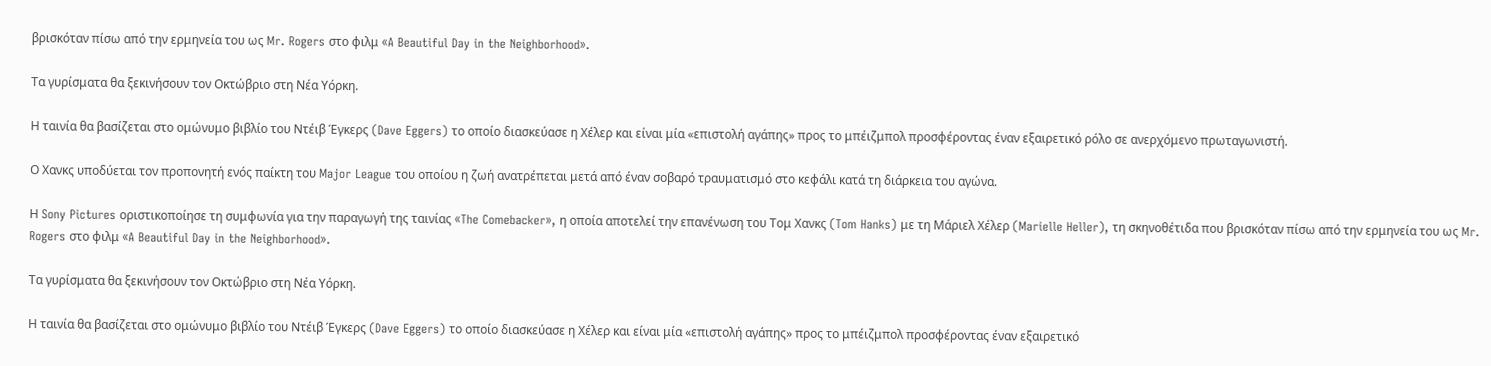βρισκόταν πίσω από την ερμηνεία του ως Mr. Rogers στο φιλμ «A Beautiful Day in the Neighborhood».

Τα γυρίσματα θα ξεκινήσουν τον Οκτώβριο στη Νέα Υόρκη.

Η ταινία θα βασίζεται στο oμώνυμο βιβλίο του Ντέιβ Έγκερς (Dave Eggers) το οποίο διασκεύασε η Χέλερ και είναι μία «επιστολή αγάπης» προς το μπέιζμπολ προσφέροντας έναν εξαιρετικό ρόλο σε ανερχόμενο πρωταγωνιστή.

Ο Χανκς υποδύεται τον προπονητή ενός παίκτη του Major League του οποίου η ζωή ανατρέπεται μετά από έναν σοβαρό τραυματισμό στο κεφάλι κατά τη διάρκεια του αγώνα.

Η Sony Pictures οριστικοποίησε τη συμφωνία για την παραγωγή της ταινίας «The Comebacker», η οποία αποτελεί την επανένωση του Τομ Χανκς (Tom Hanks) με τη Μάριελ Χέλερ (Marielle Heller), τη σκηνοθέτιδα που βρισκόταν πίσω από την ερμηνεία του ως Mr. Rogers στο φιλμ «A Beautiful Day in the Neighborhood».

Τα γυρίσματα θα ξεκινήσουν τον Οκτώβριο στη Νέα Υόρκη.

Η ταινία θα βασίζεται στο oμώνυμο βιβλίο του Ντέιβ Έγκερς (Dave Eggers) το οποίο διασκεύασε η Χέλερ και είναι μία «επιστολή αγάπης» προς το μπέιζμπολ προσφέροντας έναν εξαιρετικό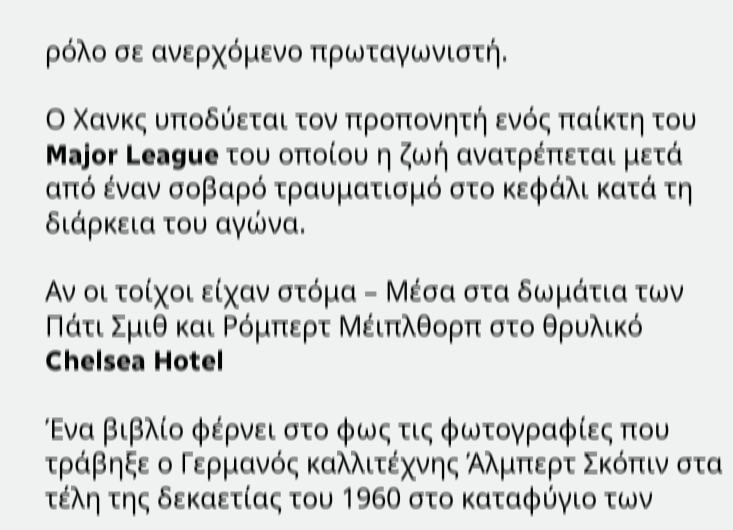ρόλο σε ανερχόμενο πρωταγωνιστή.

Ο Χανκς υποδύεται τον προπονητή ενός παίκτη του Major League του οποίου η ζωή ανατρέπεται μετά από έναν σοβαρό τραυματισμό στο κεφάλι κατά τη διάρκεια του αγώνα.

Αν οι τοίχοι είχαν στόμα – Μέσα στα δωμάτια των Πάτι Σμιθ και Ρόμπερτ Μέιπλθορπ στο θρυλικό Chelsea Hotel

Ένα βιβλίο φέρνει στο φως τις φωτογραφίες που τράβηξε ο Γερμανός καλλιτέχνης Άλμπερτ Σκόπιν στα τέλη της δεκαετίας του 1960 στο καταφύγιο των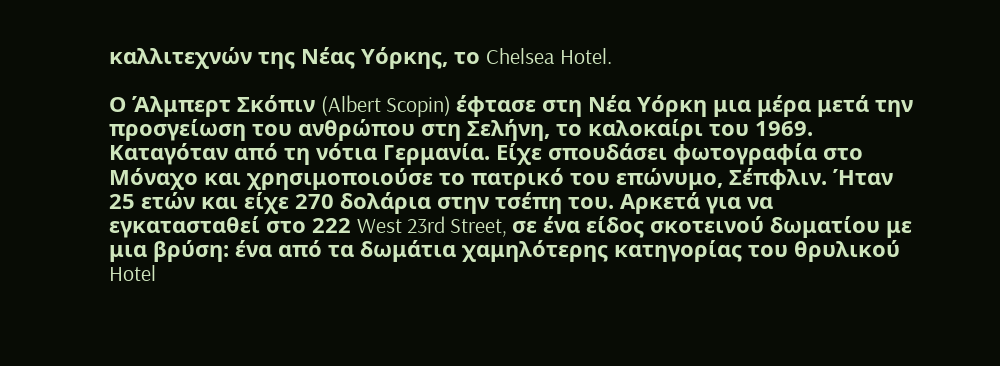καλλιτεχνών της Νέας Υόρκης, το Chelsea Hotel.

Ο Άλμπερτ Σκόπιν (Albert Scopin) έφτασε στη Νέα Υόρκη μια μέρα μετά την προσγείωση του ανθρώπου στη Σελήνη, το καλοκαίρι του 1969. Καταγόταν από τη νότια Γερμανία. Είχε σπουδάσει φωτογραφία στο Μόναχο και χρησιμοποιούσε το πατρικό του επώνυμο, Σέπφλιν. Ήταν 25 ετών και είχε 270 δολάρια στην τσέπη του. Αρκετά για να εγκατασταθεί στο 222 West 23rd Street, σε ένα είδος σκοτεινού δωματίου με μια βρύση: ένα από τα δωμάτια χαμηλότερης κατηγορίας του θρυλικού Hotel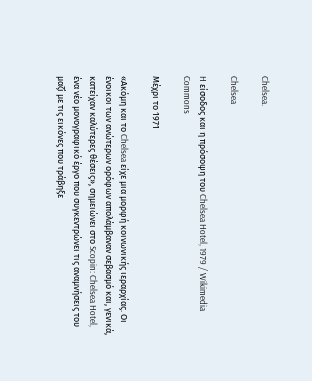Chelsea.

Chelsea

H είσοδος και η πρόσοψη του Chelsea Hotel, 1979 / Wikimedia Commons

Μέχρι το 1971

«Ακόμη και το Chelsea είχε μια μορφή κοινωνικής ιεραρχίας. Οι ένοικοι των ανώτερων ορόφων απολάμβαναν σεβασμό και, γενικά, κατείχαν καλύτερες θέσεις», σημειώνει στο Scopin: Chelsea Hotel, ένα νέο μονογραφικό έργο που συγκεντρώνει τις αναμνήσεις του μαζί με τις εικόνες που τράβηξε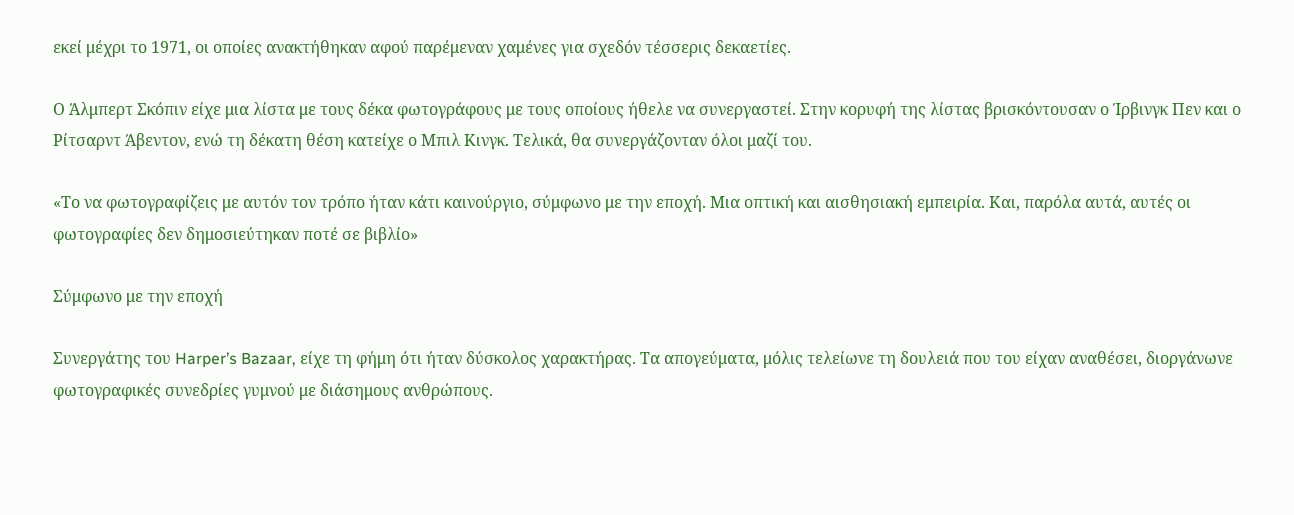εκεί μέχρι το 1971, οι οποίες ανακτήθηκαν αφού παρέμεναν χαμένες για σχεδόν τέσσερις δεκαετίες.

Ο Άλμπερτ Σκόπιν είχε μια λίστα με τους δέκα φωτογράφους με τους οποίους ήθελε να συνεργαστεί. Στην κορυφή της λίστας βρισκόντουσαν ο Ίρβινγκ Πεν και ο Ρίτσαρντ Άβεντον, ενώ τη δέκατη θέση κατείχε ο Μπιλ Κινγκ. Τελικά, θα συνεργάζονταν όλοι μαζί του.

«Το να φωτογραφίζεις με αυτόν τον τρόπο ήταν κάτι καινούργιο, σύμφωνο με την εποχή. Μια οπτική και αισθησιακή εμπειρία. Και, παρόλα αυτά, αυτές οι φωτογραφίες δεν δημοσιεύτηκαν ποτέ σε βιβλίο»

Σύμφωνο με την εποχή

Συνεργάτης του Harper’s Bazaar, είχε τη φήμη ότι ήταν δύσκολος χαρακτήρας. Τα απογεύματα, μόλις τελείωνε τη δουλειά που του είχαν αναθέσει, διοργάνωνε φωτογραφικές συνεδρίες γυμνού με διάσημους ανθρώπους.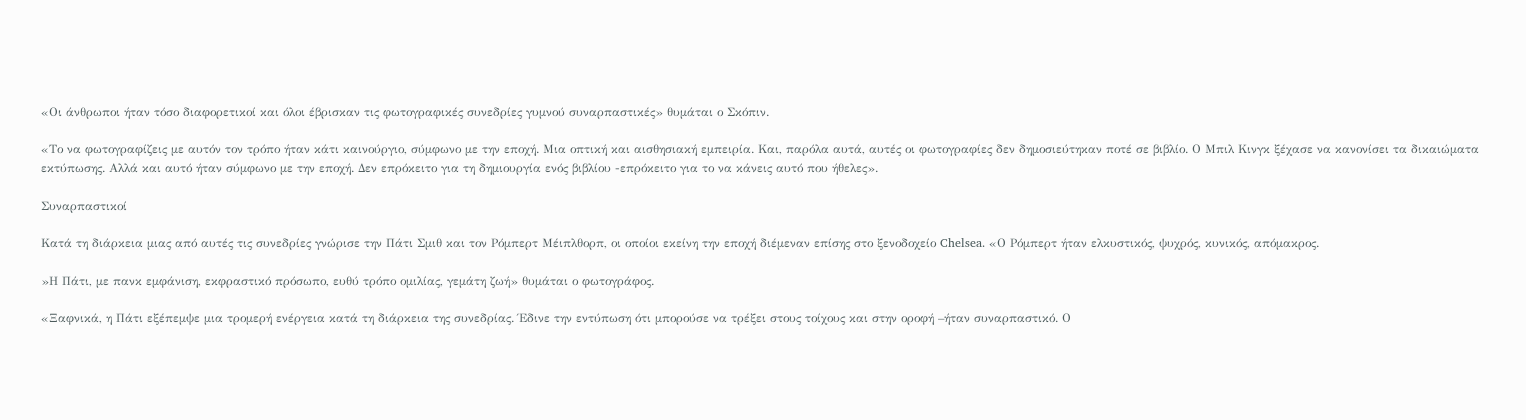«Οι άνθρωποι ήταν τόσο διαφορετικοί και όλοι έβρισκαν τις φωτογραφικές συνεδρίες γυμνού συναρπαστικές» θυμάται ο Σκόπιν.

«Το να φωτογραφίζεις με αυτόν τον τρόπο ήταν κάτι καινούργιο, σύμφωνο με την εποχή. Μια οπτική και αισθησιακή εμπειρία. Και, παρόλα αυτά, αυτές οι φωτογραφίες δεν δημοσιεύτηκαν ποτέ σε βιβλίο. Ο Μπιλ Κινγκ ξέχασε να κανονίσει τα δικαιώματα εκτύπωσης. Αλλά και αυτό ήταν σύμφωνο με την εποχή. Δεν επρόκειτο για τη δημιουργία ενός βιβλίου -επρόκειτο για το να κάνεις αυτό που ήθελες».

Συναρπαστικοί

Κατά τη διάρκεια μιας από αυτές τις συνεδρίες γνώρισε την Πάτι Σμιθ και τον Ρόμπερτ Μέιπλθορπ, οι οποίοι εκείνη την εποχή διέμεναν επίσης στο ξενοδοχείο Chelsea. «Ο Ρόμπερτ ήταν ελκυστικός, ψυχρός, κυνικός, απόμακρος.

»Η Πάτι, με πανκ εμφάνιση, εκφραστικό πρόσωπο, ευθύ τρόπο ομιλίας, γεμάτη ζωή» θυμάται ο φωτογράφος.

«Ξαφνικά, η Πάτι εξέπεμψε μια τρομερή ενέργεια κατά τη διάρκεια της συνεδρίας. Έδινε την εντύπωση ότι μπορούσε να τρέξει στους τοίχους και στην οροφή –ήταν συναρπαστικό. Ο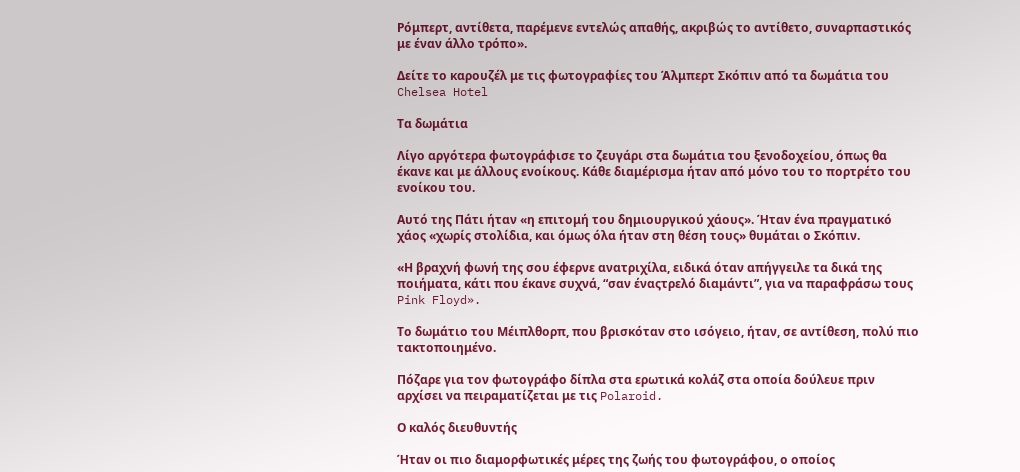Ρόμπερτ, αντίθετα, παρέμενε εντελώς απαθής, ακριβώς το αντίθετο, συναρπαστικός με έναν άλλο τρόπο».

Δείτε το καρουζέλ με τις φωτογραφίες του Άλμπερτ Σκόπιν από τα δωμάτια του Chelsea Hotel

Τα δωμάτια

Λίγο αργότερα φωτογράφισε το ζευγάρι στα δωμάτια του ξενοδοχείου, όπως θα έκανε και με άλλους ενοίκους. Κάθε διαμέρισμα ήταν από μόνο του το πορτρέτο του ενοίκου του.

Αυτό της Πάτι ήταν «η επιτομή του δημιουργικού χάους». Ήταν ένα πραγματικό χάος «χωρίς στολίδια, και όμως όλα ήταν στη θέση τους» θυμάται ο Σκόπιν.

«Η βραχνή φωνή της σου έφερνε ανατριχίλα, ειδικά όταν απήγγειλε τα δικά της ποιήματα, κάτι που έκανε συχνά, “σαν έναςτρελό διαμάντι”, για να παραφράσω τους Pink Floyd».

Το δωμάτιο του Μέιπλθορπ, που βρισκόταν στο ισόγειο, ήταν, σε αντίθεση, πολύ πιο τακτοποιημένο.

Πόζαρε για τον φωτογράφο δίπλα στα ερωτικά κολάζ στα οποία δούλευε πριν αρχίσει να πειραματίζεται με τις Polaroid.

Ο καλός διευθυντής

Ήταν οι πιο διαμορφωτικές μέρες της ζωής του φωτογράφου, ο οποίος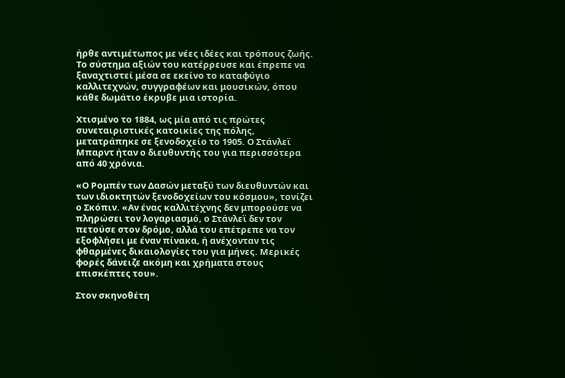ήρθε αντιμέτωπος με νέες ιδέες και τρόπους ζωής. Το σύστημα αξιών του κατέρρευσε και έπρεπε να ξαναχτιστεί μέσα σε εκείνο το καταφύγιο καλλιτεχνών, συγγραφέων και μουσικών, όπου κάθε δωμάτιο έκρυβε μια ιστορία.

Χτισμένο το 1884, ως μία από τις πρώτες συνεταιριστικές κατοικίες της πόλης, μετατράπηκε σε ξενοδοχείο το 1905. Ο Στάνλεϊ Μπαρντ ήταν ο διευθυντής του για περισσότερα από 40 χρόνια.

«Ο Ρομπέν των Δασών μεταξύ των διευθυντών και των ιδιοκτητών ξενοδοχείων του κόσμου», τονίζει ο Σκόπιν. «Αν ένας καλλιτέχνης δεν μπορούσε να πληρώσει τον λογαριασμό, ο Στάνλεϊ δεν τον πετούσε στον δρόμο, αλλά του επέτρεπε να τον εξοφλήσει με έναν πίνακα, ή ανέχονταν τις φθαρμένες δικαιολογίες του για μήνες. Μερικές φορές δάνειζε ακόμη και χρήματα στους επισκέπτες του».

Στον σκηνοθέτη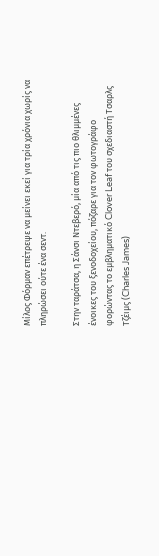Μίλος Φόρμαν επέτρεψε να μείνει εκεί για τρία χρόνια χωρίς να πληρώσει ούτε ένα σεντ.

Στην ταράτσα, η Σάνσι Ντεβερό, μία από τις πιο θλιμμένες ένοικες του ξενοδοχείου, πόζαρε για τον φωτογράφο φορώντας το εμβληματικό Clover Leaf του σχεδιαστή Τσαρλς Τζέιμς (Charles James)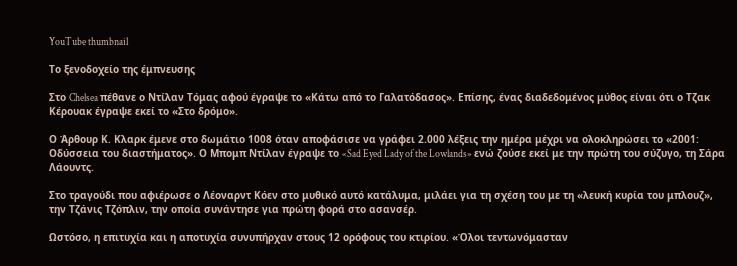YouTube thumbnail

Το ξενοδοχείο της έμπνευσης

Στο Chelsea πέθανε ο Ντίλαν Τόμας αφού έγραψε το «Κάτω από το Γαλατόδασος». Επίσης, ένας διαδεδομένος μύθος είναι ότι ο Τζακ Κέρουακ έγραψε εκεί το «Στο δρόμο».

Ο Άρθουρ Κ. Κλαρκ έμενε στο δωμάτιο 1008 όταν αποφάσισε να γράφει 2.000 λέξεις την ημέρα μέχρι να ολοκληρώσει το «2001: Οδύσσεια του διαστήματος». Ο Μπομπ Ντίλαν έγραψε το «Sad Eyed Lady of the Lowlands» ενώ ζούσε εκεί με την πρώτη του σύζυγο, τη Σάρα Λάουντς.

Στο τραγούδι που αφιέρωσε ο Λέοναρντ Κόεν στο μυθικό αυτό κατάλυμα, μιλάει για τη σχέση του με τη «λευκή κυρία του μπλουζ», την Τζάνις Τζόπλιν, την οποία συνάντησε για πρώτη φορά στο ασανσέρ.

Ωστόσο, η επιτυχία και η αποτυχία συνυπήρχαν στους 12 ορόφους του κτιρίου. «Όλοι τεντωνόμασταν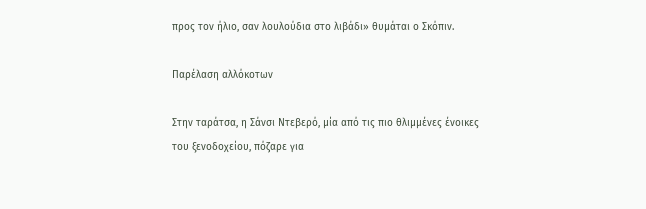προς τον ήλιο, σαν λουλούδια στο λιβάδι» θυμάται ο Σκόπιν.

Παρέλαση αλλόκοτων

Στην ταράτσα, η Σάνσι Ντεβερό, μία από τις πιο θλιμμένες ένοικες του ξενοδοχείου, πόζαρε για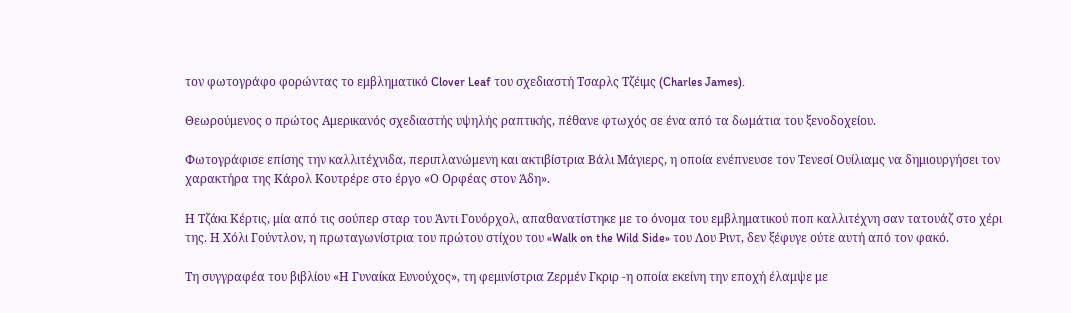τον φωτογράφο φορώντας το εμβληματικό Clover Leaf του σχεδιαστή Τσαρλς Τζέιμς (Charles James).

Θεωρούμενος ο πρώτος Αμερικανός σχεδιαστής υψηλής ραπτικής, πέθανε φτωχός σε ένα από τα δωμάτια του ξενοδοχείου.

Φωτογράφισε επίσης την καλλιτέχνιδα, περιπλανώμενη και ακτιβίστρια Βάλι Μάγιερς, η οποία ενέπνευσε τον Τενεσί Ουίλιαμς να δημιουργήσει τον χαρακτήρα της Κάρολ Κουτρέρε στο έργο «Ο Ορφέας στον Άδη».

Η Τζάκι Κέρτις, μία από τις σούπερ σταρ του Άντι Γουόρχολ, απαθανατίστηκε με το όνομα του εμβληματικού ποπ καλλιτέχνη σαν τατουάζ στο χέρι της. Η Χόλι Γούντλον, η πρωταγωνίστρια του πρώτου στίχου του «Walk on the Wild Side» του Λου Ριντ, δεν ξέφυγε ούτε αυτή από τον φακό.

Τη συγγραφέα του βιβλίου «Η Γυναίκα Ευνούχος», τη φεμινίστρια Ζερμέν Γκριρ -η οποία εκείνη την εποχή έλαμψε με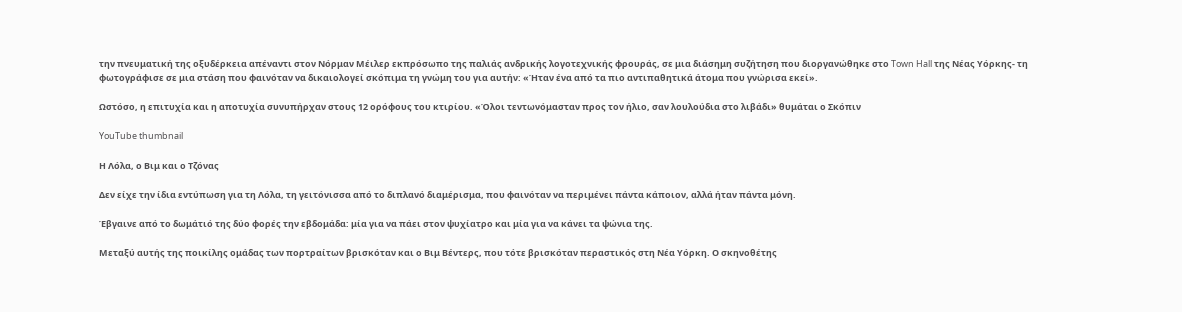την πνευματική της οξυδέρκεια απέναντι στον Νόρμαν Μέιλερ εκπρόσωπο της παλιάς ανδρικής λογοτεχνικής φρουράς, σε μια διάσημη συζήτηση που διοργανώθηκε στο Town Hall της Νέας Υόρκης- τη φωτογράφισε σε μια στάση που φαινόταν να δικαιολογεί σκόπιμα τη γνώμη του για αυτήν: «Ήταν ένα από τα πιο αντιπαθητικά άτομα που γνώρισα εκεί».

Ωστόσο, η επιτυχία και η αποτυχία συνυπήρχαν στους 12 ορόφους του κτιρίου. «Όλοι τεντωνόμασταν προς τον ήλιο, σαν λουλούδια στο λιβάδι» θυμάται ο Σκόπιν

YouTube thumbnail

Η Λόλα, ο Βιμ και ο Τζόνας

Δεν είχε την ίδια εντύπωση για τη Λόλα, τη γειτόνισσα από το διπλανό διαμέρισμα, που φαινόταν να περιμένει πάντα κάποιον, αλλά ήταν πάντα μόνη.

Έβγαινε από το δωμάτιό της δύο φορές την εβδομάδα: μία για να πάει στον ψυχίατρο και μία για να κάνει τα ψώνια της.

Μεταξύ αυτής της ποικίλης ομάδας των πορτραίτων βρισκόταν και ο Βιμ Βέντερς, που τότε βρισκόταν περαστικός στη Νέα Υόρκη. Ο σκηνοθέτης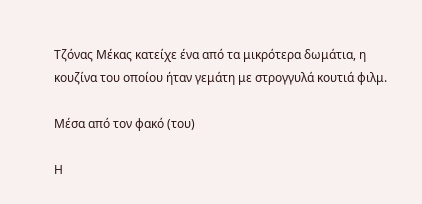Τζόνας Μέκας κατείχε ένα από τα μικρότερα δωμάτια, η κουζίνα του οποίου ήταν γεμάτη με στρογγυλά κουτιά φιλμ.

Μέσα από τον φακό (του)

Η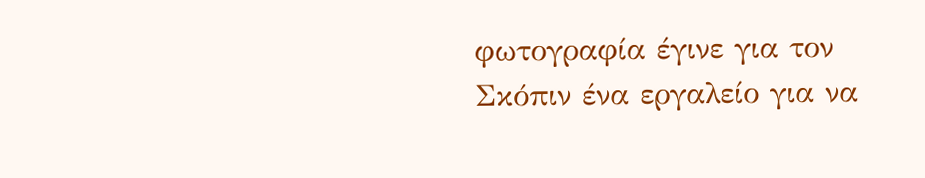φωτογραφία έγινε για τον Σκόπιν ένα εργαλείο για να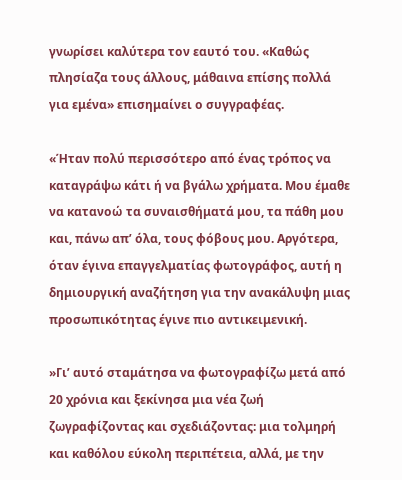γνωρίσει καλύτερα τον εαυτό του. «Καθώς πλησίαζα τους άλλους, μάθαινα επίσης πολλά για εμένα» επισημαίνει ο συγγραφέας.

«Ήταν πολύ περισσότερο από ένας τρόπος να καταγράψω κάτι ή να βγάλω χρήματα. Μου έμαθε να κατανοώ τα συναισθήματά μου, τα πάθη μου και, πάνω απ’ όλα, τους φόβους μου. Αργότερα, όταν έγινα επαγγελματίας φωτογράφος, αυτή η δημιουργική αναζήτηση για την ανακάλυψη μιας προσωπικότητας έγινε πιο αντικειμενική.

»Γι’ αυτό σταμάτησα να φωτογραφίζω μετά από 20 χρόνια και ξεκίνησα μια νέα ζωή ζωγραφίζοντας και σχεδιάζοντας: μια τολμηρή και καθόλου εύκολη περιπέτεια, αλλά, με την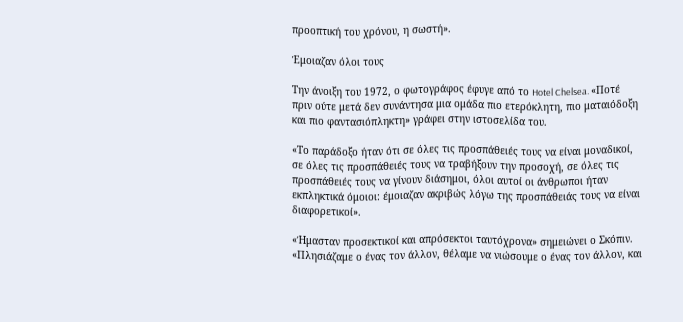προοπτική του χρόνου, η σωστή».

Έμοιαζαν όλοι τους

Την άνοιξη του 1972, ο φωτογράφος έφυγε από το Hotel Chelsea. «Ποτέ πριν ούτε μετά δεν συνάντησα μια ομάδα πιο ετερόκλητη, πιο ματαιόδοξη και πιο φαντασιόπληκτη» γράφει στην ιστοσελίδα του.

«Το παράδοξο ήταν ότι σε όλες τις προσπάθειές τους να είναι μοναδικοί, σε όλες τις προσπάθειές τους να τραβήξουν την προσοχή, σε όλες τις προσπάθειές τους να γίνουν διάσημοι, όλοι αυτοί οι άνθρωποι ήταν εκπληκτικά όμοιοι: έμοιαζαν ακριβώς λόγω της προσπάθειάς τους να είναι διαφορετικοί».

«Ήμασταν προσεκτικοί και απρόσεκτοι ταυτόχρονα» σημειώνει ο Σκόπιν. «Πλησιάζαμε ο ένας τον άλλον, θέλαμε να νιώσουμε ο ένας τον άλλον, και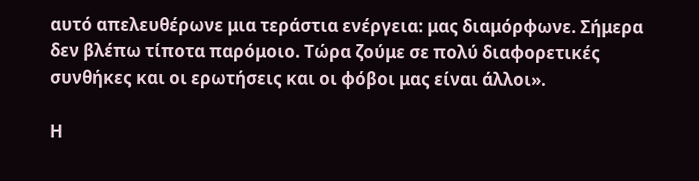αυτό απελευθέρωνε μια τεράστια ενέργεια: μας διαμόρφωνε. Σήμερα δεν βλέπω τίποτα παρόμοιο. Τώρα ζούμε σε πολύ διαφορετικές συνθήκες και οι ερωτήσεις και οι φόβοι μας είναι άλλοι».

Η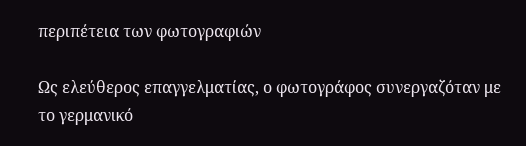περιπέτεια των φωτογραφιών

Ως ελεύθερος επαγγελματίας, ο φωτογράφος συνεργαζόταν με το γερμανικό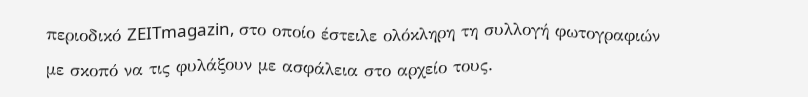περιοδικό ZEITmagazin, στο οποίο έστειλε ολόκληρη τη συλλογή φωτογραφιών με σκοπό να τις φυλάξουν με ασφάλεια στο αρχείο τους.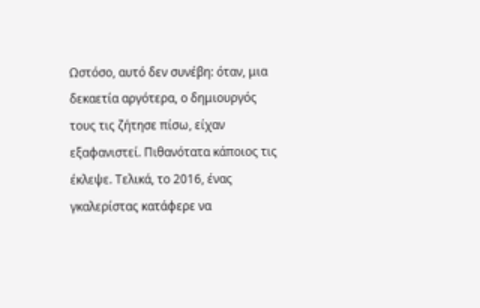Ωστόσο, αυτό δεν συνέβη: όταν, μια δεκαετία αργότερα, ο δημιουργός τους τις ζήτησε πίσω, είχαν εξαφανιστεί. Πιθανότατα κάποιος τις έκλεψε. Τελικά, το 2016, ένας γκαλερίστας κατάφερε να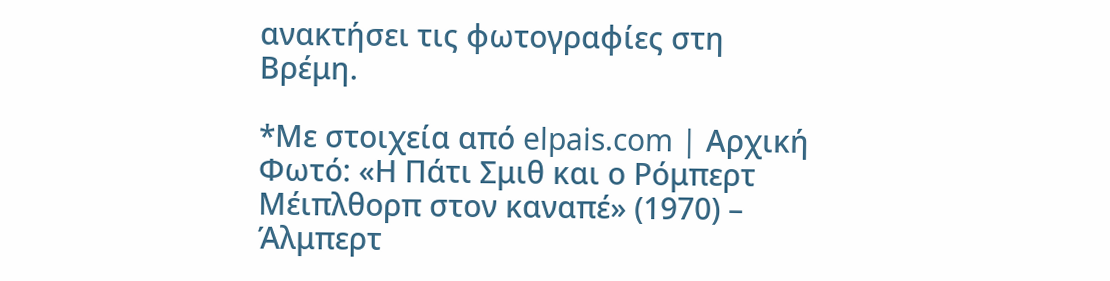ανακτήσει τις φωτογραφίες στη Βρέμη.

*Με στοιχεία από elpais.com | Αρχική Φωτό: «Η Πάτι Σμιθ και ο Ρόμπερτ Μέιπλθορπ στον καναπέ» (1970) – Άλμπερτ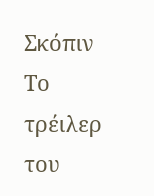Σκόπιν
Το τρέιλερ του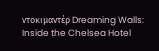ντοκιμαντέρ Dreaming Walls: Inside the Chelsea Hotel